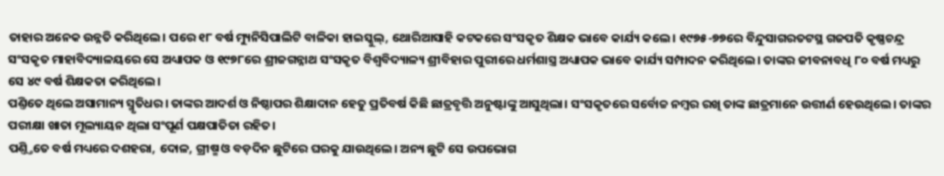ତାହାର ଅନେକ ଉନ୍ନତି କରିଥିଲେ। ପରେ ୧୮ ବର୍ଷ ମ୍ୟୁନିସିପାଲିଟି ବାଳିକା ହାଇସ୍କୁଲ୍, ଥୋରିଆସାହି କଟକରେ ସଂସକୃତ ଶିକ୍ଷକ ଭାବେ କାର୍ଯ୍ୟ କଲେ। ୧୯୭୫-୭୭ରେ ବିନ୍ଦୁସାଗରତଟସ୍ଥ ଗଜପତି କୃଷ୍ଣଚନ୍ଦ୍ର ସଂସକୃତ ମାହାବିଦ୍ୟାଳୟରେ ସେ ଅଧ୍ୟାପକ ଓ ୧୯୭୮ରେ ଶ୍ରୀଜଗନ୍ନାଥ ସଂସକୃତ ବିଶ୍ୱବିଦ୍ୟାଳ୍ୟ ଶ୍ରୀବିହାର ପୁରୀରେ ଧର୍ମଶାସ୍ତ୍ର ଅଧ୍ୟାପକ ଭାବେ କାର୍ଯ୍ୟ ସମ୍ପାଦନ କରିଥିଲେ। ତାଙ୍କର ଜୀବନାବଧି ୮୦ ବର୍ଷ ମଧ୍ୟରୁ ସେ ୪୯ ବର୍ଷ ଶିକ୍ଷକତା କରିଥିଲେ।
ପଣ୍ତିତେ ଥିଲେ ଅସାମାନ୍ୟ ସ୍ମୃତିଧର। ତାଙ୍କର ଆଦର୍ଶ ଓ ନିଷ୍ଠାପର ଶିକ୍ଷାଦାନ ହେତୁ ପ୍ରତିବର୍ଷ କିଛି ଛାତ୍ରବୃତ୍ତି ଅନୁଷ୍ଟାଙ୍କୁ ଆସୁଥିଲା। ସଂସକୃତରେ ସର୍ବୋଚ୍ଚ ନମ୍ବର ରଖି ତାଙ୍କ ଛାତ୍ରମାନେ ଉତ୍ତୀର୍ଣ ହେଉଥିଲେ। ତାଙ୍କର ପରୀକ୍ଷା ଖାତା ମୂଲ୍ୟାୟନ ଥିଲା ସଂପୂର୍ଣ ପକ୍ଷପାତିତା ରହିତ।
ପଣ୍ତ୍ତିତେ ବର୍ଷ ମଧ୍ୟରେ ଦଶହରା, ଦୋଳ, ଗ୍ରୀଷ୍ମ ଓ ବଡ଼ଦିନ ଛୁଟିରେ ଘରକୁ ଯାଉଥିଲେ। ଅନ୍ୟ ଛୁଟି ସେ ଉପଭୋଗ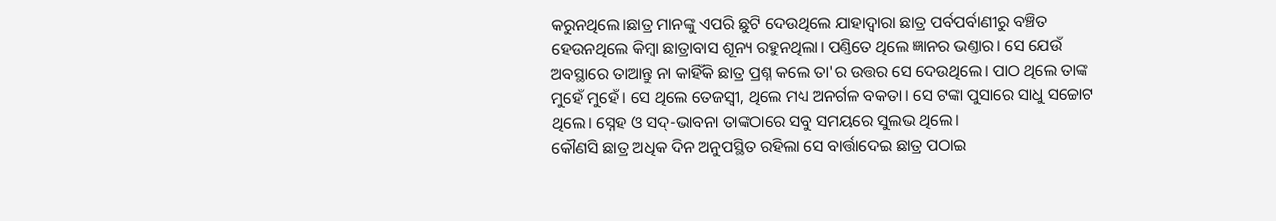କରୁନଥିଲେ।ଛାତ୍ର ମାନଙ୍କୁ ଏପରି ଛୁଟି ଦେଉଥିଲେ ଯାହାଦ୍ୱାରା ଛାତ୍ର ପର୍ବପର୍ବାଣୀରୁ ବଞ୍ଚିତ ହେଉନଥିଲେ କିମ୍ବା ଛାତ୍ରାବାସ ଶୂନ୍ୟ ରହୁନଥିଲା। ପଣ୍ତିତେ ଥିଲେ ଜ୍ଞାନର ଭଣ୍ତାର। ସେ ଯେଉଁ ଅବସ୍ଥାରେ ତାଆନ୍ତୁ ନା କାହିଁକି ଛାତ୍ର ପ୍ରଶ୍ନ କଲେ ତା'ର ଉତ୍ତର ସେ ଦେଉଥିଲେ। ପାଠ ଥିଲେ ତାଙ୍କ ମୁହେଁ ମୁହେଁ। ସେ ଥିଲେ ତେଜସ୍ୱୀ, ଥିଲେ ମଧ୍ୟ ଅନର୍ଗଳ ବକତା। ସେ ଟଙ୍କା ପୁସାରେ ସାଧୁ ସଚ୍ଚୋଟ ଥିଲେ। ସ୍ନେହ ଓ ସଦ୍-ଭାବନା ତାଙ୍କଠାରେ ସବୁ ସମୟରେ ସୁଲଭ ଥିଲେ।
କୌଣସି ଛାତ୍ର ଅଧିକ ଦିନ ଅନୁପସ୍ଥିତ ରହିଲା ସେ ବାର୍ତ୍ତାଦେଇ ଛାତ୍ର ପଠାଇ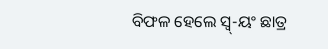ବିଫଳ ହେଲେ ସ୍ୱ୍-ୟଂ ଛାତ୍ର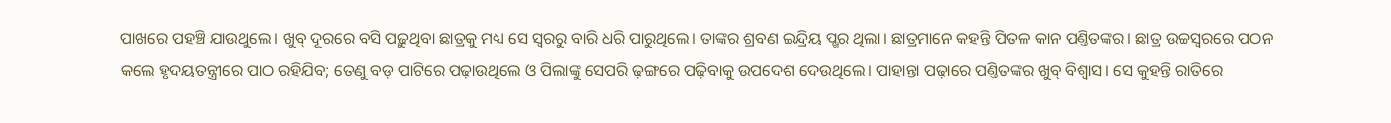ପାଖରେ ପହଞ୍ଚି ଯାଉଥୁଲେ। ଖୁବ୍ ଦୂରରେ ବସି ପଢ଼ୁଥିବା ଛାତ୍ରକୁ ମଧ୍ୟ ସେ ସ୍ୱରରୁ ବାରି ଧରି ପାରୁଥିଲେ। ତାଙ୍କର ଶ୍ରବଣ ଇନ୍ଦ୍ରିୟ ପ୍ଖର ଥିଲା। ଛାତ୍ରମାନେ କହନ୍ତି ପିତଳ କାନ ପଣ୍ତିତଙ୍କର। ଛାତ୍ର ଉଚ୍ଚସ୍ୱରରେ ପଠନ କଲେ ହୃଦୟତନ୍ତ୍ରୀରେ ପାଠ ରହିଯିବ; ତେଣୁ ବଡ଼ ପାଟିରେ ପଢ଼ାଉଥିଲେ ଓ ପିଲାଙ୍କୁ ସେପରି ଢ଼ଙ୍ଗରେ ପଢ଼ିବାକୁ ଉପଦେଶ ଦେଉଥିଲେ। ପାହାନ୍ତା ପଢ଼ାରେ ପଣ୍ତିତଙ୍କର ଖୁବ୍ ବିଶ୍ୱାସ। ସେ କୁହନ୍ତି ରାତିରେ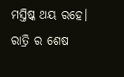ମସ୍ତିଷ୍କ ଥୟ ରହେ। ରାତ୍ରି ର ଶେଷ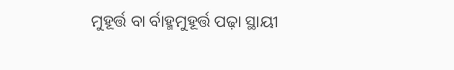ମୁହୂର୍ତ୍ତ ବା ର୍ବାହ୍ମମୁହୂର୍ତ୍ତ ପଢ଼ା ସ୍ଥାୟୀ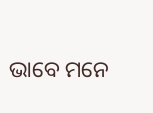ଭାବେ ମନେ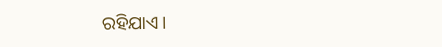ରହିଯାଏ।